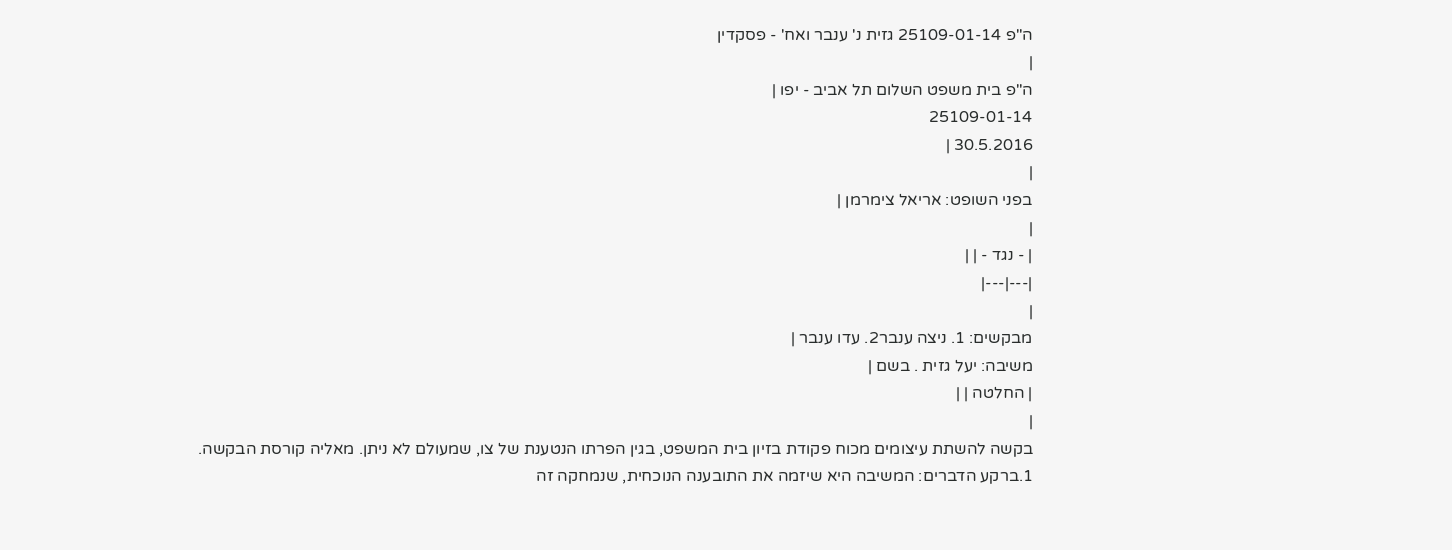ה"פ 25109-01-14 גזית נ' ענבר ואח' - פסקדין
|
ה"פ בית משפט השלום תל אביב - יפו |
25109-01-14
30.5.2016 |
|
בפני השופט: אריאל צימרמן |
|
| - נגד - | |
|---|---|
|
מבקשים: 1. ניצה ענבר2. עדו ענבר |
משיבה: יעל גזית . בשם |
| החלטה | |
|
בקשה להשתת עיצומים מכוח פקודת בזיון בית המשפט, בגין הפרתו הנטענת של צו, שמעולם לא ניתן. מאליה קורסת הבקשה.
1.ברקע הדברים: המשיבה היא שיזמה את התובענה הנוכחית, שנמחקה זה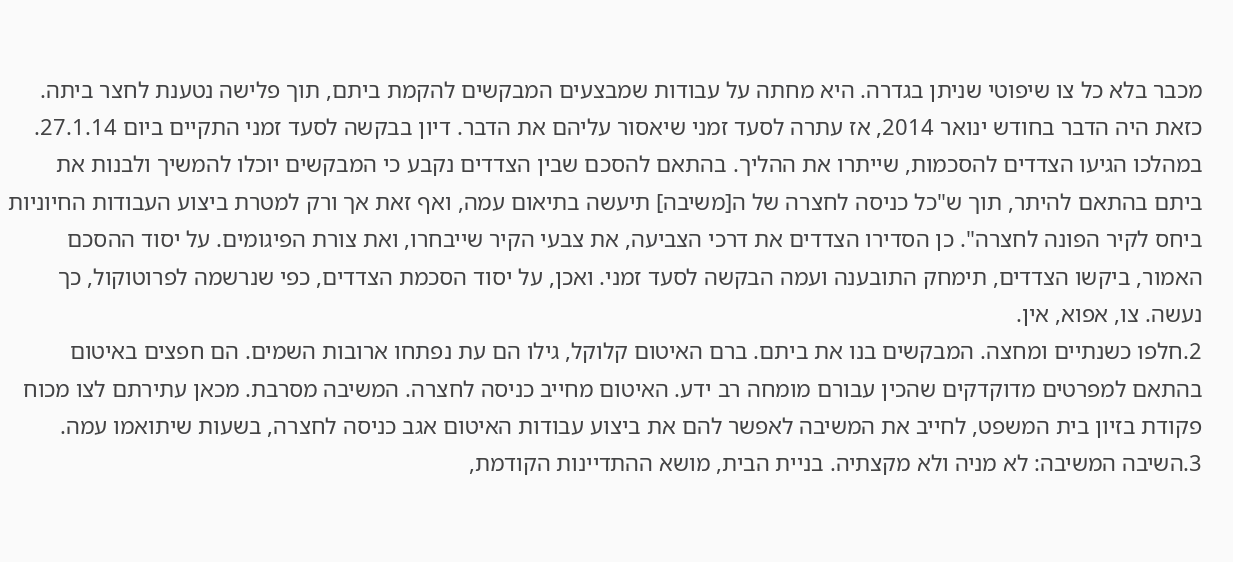מכבר בלא כל צו שיפוטי שניתן בגדרה. היא מחתה על עבודות שמבצעים המבקשים להקמת ביתם, תוך פלישה נטענת לחצר ביתה. כזאת היה הדבר בחודש ינואר 2014, אז עתרה לסעד זמני שיאסור עליהם את הדבר. דיון בבקשה לסעד זמני התקיים ביום 27.1.14. במהלכו הגיעו הצדדים להסכמות, שייתרו את ההליך. בהתאם להסכם שבין הצדדים נקבע כי המבקשים יוכלו להמשיך ולבנות את ביתם בהתאם להיתר, תוך ש"כל כניסה לחצרה של ה[משיבה] תיעשה בתיאום עמה, ואף זאת אך ורק למטרת ביצוע העבודות החיוניות ביחס לקיר הפונה לחצרה". כן הסדירו הצדדים את דרכי הצביעה, את צבעי הקיר שייבחרו, ואת צורת הפיגומים. על יסוד ההסכם האמור, ביקשו הצדדים, תימחק התובענה ועמה הבקשה לסעד זמני. ואכן, על יסוד הסכמת הצדדים, כפי שנרשמה לפרוטוקול, כך נעשה. צו, אפוא, אין.
2.חלפו כשנתיים ומחצה. המבקשים בנו את ביתם. ברם האיטום קלוקל, גילו הם עת נפתחו ארובות השמים. הם חפצים באיטום בהתאם למפרטים מדוקדקים שהכין עבורם מומחה רב ידע. האיטום מחייב כניסה לחצרה. המשיבה מסרבת. מכאן עתירתם לצו מכוח פקודת בזיון בית המשפט, לחייב את המשיבה לאפשר להם את ביצוע עבודות האיטום אגב כניסה לחצרה, בשעות שיתואמו עמה.
3.השיבה המשיבה: לא מניה ולא מקצתיה. בניית הבית, מושא ההתדיינות הקודמת,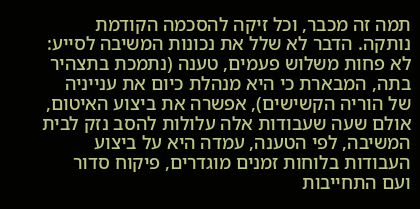תמה זה מכבר, וכל זיקה להסכמה הקודמת נותקה. הדבר לא שלל את נכונות המשיבה לסייע: לא פחות משלוש פעמים, טענה (נתמכת בתצהיר בתה, המבארת כי היא מנהלת כיום את ענייניה של הוריה הקשישים), אפשרה את ביצוע האיטום, אולם שעה שעבודות אלה עלולות להסב נזק לבית המשיבה, לפי הטענה, עמדה היא על ביצוע העבודות בלוחות זמנים מוגדרים, פיקוח סדור ועם התחייבות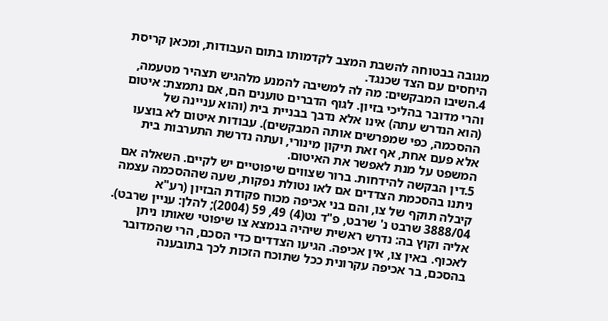מגובה בבטוחה להשבת המצב לקדמותו בתום העבודות, ומכאן קריסת היחסים עם הצד שכנגד.
4.השיבו המבקשים: מה לה למשיבה להמנע מלהגיש תצהיר מטעמה, והרי מדובר בהליכי בזיון. לגוף הדברים טוענים הם, אם נתמצת: איטום (הוא הנדרש עתה) אינו אלא נדבך בבניית בית (והוא עניינה של ההסכמה, כפי שמפרשים אותה המבקשים). עבודות איטום לא בוצעו אלא פעם אחת, אף זאת תיקון מינורי, ועתה נדרשת התערבות בית המשפט על מנת לאפשר את האיטום.
5.דין הבקשה להידחות. ברור שצווים שיפוטיים יש לקיים. השאלה אם ניתנו בהסכמת הצדדים אם לאו נטולת נפקות, שעה שההסכמה עצמה קיבלה תוקף של צו, והם בני אכיפה מכוח פקודת הבזיון (רע"א 3888/04 שרבט נ' שרבט, פ"ד נט(4) 49, 59 (2004); להלן: עניין שרבט). אליה וקוץ בה: נדרש ראשית שיהיה בנמצא צו שיפוטי שאותו ניתן לאכוף. באין צו, אין אכיפה. הגיעו הצדדים כדי הסכם, הרי שהמדובר בהסכם, בר אכיפה עקרונית ככל שתוכח הזכות לכך בתובענה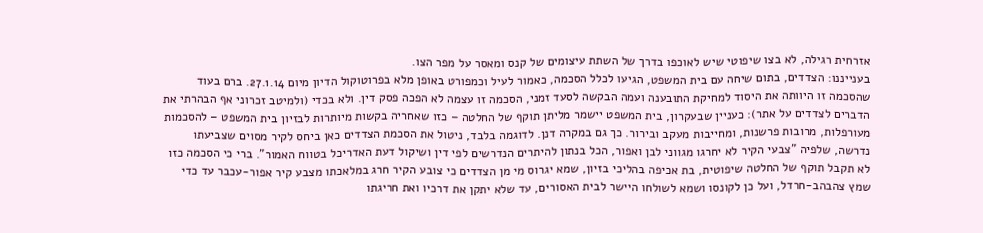אזרחית רגילה, לא בצו שיפוטי שיש לאוכפו בדרך של השתת עיצומים של קנס ומאסר על מפר הצו.
בענייננו: הצדדים, בתום שיחה עם בית המשפט, הגיעו לכלל הסכמה, כאמור לעיל וכמפורט באופן מלא בפרוטוקול הדיון מיום 27.1.14. ברם בעוד שהסכמה זו היוותה את היסוד למחיקת התובענה ועמה הבקשה לסעד זמני, הסכמה זו עצמה לא הפכה פסק דין. ולא בכדי (ולמיטב זכרוני אף הבהרתי את הדברים לצדדים על אתר): כעניין שבעקרון, בית המשפט יישמר מליתן תוקף של החלטה – כזו שאחריה בקשות מיותרות לבזיון בית המשפט – להסכמות מעורפלות, מרובות פרשנות, ומחייבות מעקב ובירור. כך גם במקרה דנן. לדוגמה בלבד, ניטול את הסכמת הצדדים כאן ביחס לקיר מסוים שצביעתו נדרשה, שלפיה "צבעי הקיר לא יחרגו מגווני לבן ואפור, הכל בנתון להיתרים הנדרשים לפי דין ושיקול דעת האדריכל בטווח האמור". ברי כי הסכמה כזו לא תקבל תוקף של החלטה שיפוטית, בת אכיפה בהליכי בזיון, שמא יגרוס מי מן הצדדים כי צובע הקיר חרג במלאכתו מצבע קיר אפור-עכבר עד כדי שמץ צהבהב-חרדל, ועל כן לקונסו ושמא לשולחו היישר לבית האסורים, עד שלא יתקן את דרכיו ואת חריגתו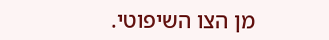מן הצו השיפוטי.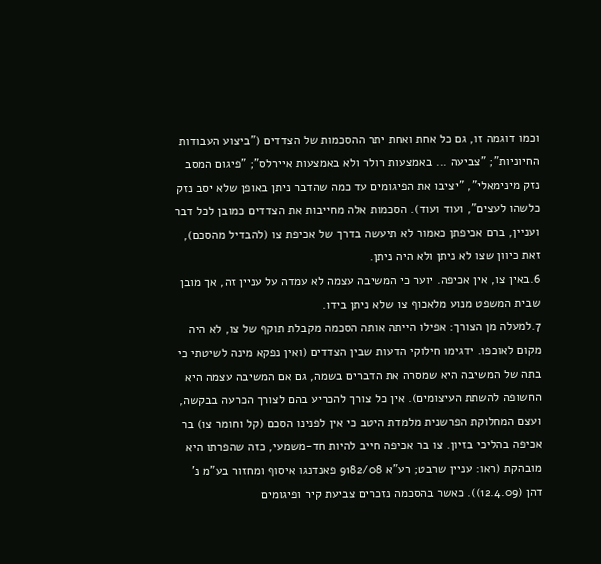וכמו דוגמה זו, גם כל אחת ואחת יתר ההסכמות של הצדדים ("ביצוע העבודות החיוניות"; "צביעה ... באמצעות רולר ולא באמצעות איירלס"; "פיגום המסב נזק מינימאלי", "יציבו את הפיגומים עד כמה שהדבר ניתן באופן שלא יסב נזק כלשהו לעצים", ועוד ועוד). הסכמות אלה מחייבות את הצדדים כמובן לכל דבר ועניין, ברם אכיפתן כאמור לא תיעשה בדרך של אכיפת צו (להבדיל מהסכם), זאת כיוון שצו לא ניתן ולא היה ניתן.
6.באין צו, אין אכיפה. יוער כי המשיבה עצמה לא עמדה על עניין זה, אך מובן שבית המשפט מנוע מלאכוף צו שלא ניתן בידו.
7.למעלה מן הצורך: אפילו הייתה אותה הסכמה מקבלת תוקף של צו, לא היה מקום לאוכפו. ידגימו חילוקי הדעות שבין הצדדים (ואין נפקא מינה לשיטתי כי בתה של המשיבה היא שמסרה את הדברים בשמה, גם אם המשיבה עצמה היא החשופה להשתת העיצומים). אין כל צורך להכריע בהם לצורך הכרעה בבקשה, ועצם המחלוקת הפרשנית מלמדת היטב כי אין לפנינו הסכם (קל וחומר צו) בר אכיפה בהליכי בזיון. צו בר אכיפה חייב להיות חד-משמעי, כזה שהפרתו היא מובהקת (ראו: עניין שרבט; רע"א 9182/08 פאנדנגו איסוף ומחזור בע"מ נ' דהן (12.4.09)). כאשר בהסכמה נזכרים צביעת קיר ופיגומים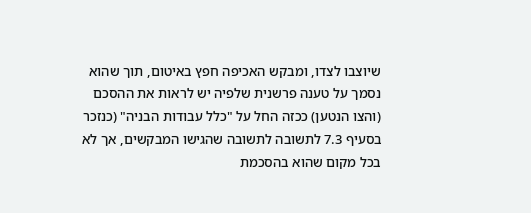שיוצבו לצדו, ומבקש האכיפה חפץ באיטום, תוך שהוא נסמך על טענה פרשנית שלפיה יש לראות את ההסכם (והצו הנטען) ככזה החל על "כלל עבודות הבניה" (כנזכר בסעיף 7.3 לתשובה לתשובה שהגישו המבקשים, אך לא בכל מקום שהוא בהסכמת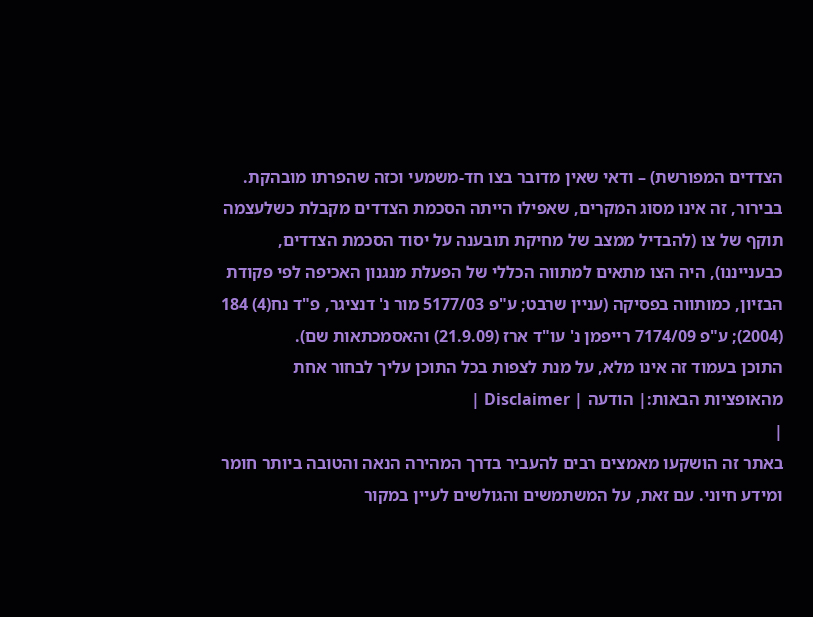הצדדים המפורשת) – ודאי שאין מדובר בצו חד-משמעי וכזה שהפרתו מובהקת. בבירור, זה אינו מסוג המקרים, שאפילו הייתה הסכמת הצדדים מקבלת כשלעצמה תוקף של צו (להבדיל ממצב של מחיקת תובענה על יסוד הסכמת הצדדים, כבענייננו), היה הצו מתאים למתווה הכללי של הפעלת מנגנון האכיפה לפי פקודת הבזיון, כמותווה בפסיקה (עניין שרבט; ע"פ 5177/03 מור נ' דנציגר, פ"ד נח(4) 184 (2004); ע"פ 7174/09 רייפמן נ' עו"ד ארז (21.9.09) והאסמכתאות שם).
התוכן בעמוד זה אינו מלא, על מנת לצפות בכל התוכן עליך לבחור אחת מהאופציות הבאות:| הודעה | Disclaimer |
|
באתר זה הושקעו מאמצים רבים להעביר בדרך המהירה הנאה והטובה ביותר חומר ומידע חיוני. עם זאת, על המשתמשים והגולשים לעיין במקור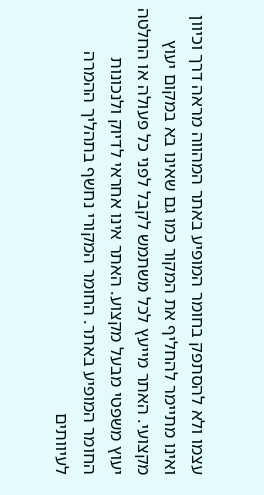עצמו ולא להסתפק בחומר המופיע באתר המהווה מראה דרך וכיוון ואינו מתיימר להחליף את המקור כמו גם שאינו בא במקום יעוץ מקצועי. האתר מייעץ לכל משתמש לקבל לפני כל פעולה או החלטה יעוץ משפטי מבעל מקצוע. האתר אינו אחראי לדיוק ולנכונות החומר המופיע באתר. החומר המקורי נחשף בתהליך ההמרה לעיוותים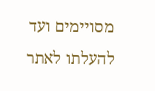מסויימים ועד להעלתו לאתר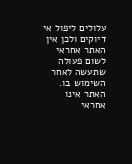עלולים ליפול אי דיוקים ולכן אין האתר אחראי לשום פעולה שתעשה לאחר השימוש בו. האתר אינו אחראי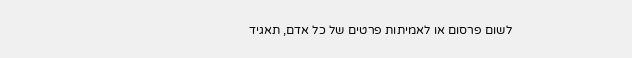לשום פרסום או לאמיתות פרטים של כל אדם, תאגיד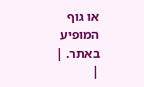או גוף המופיע באתר. |
|